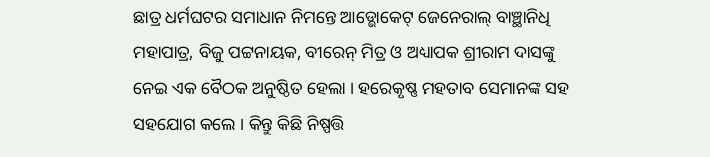ଛାତ୍ର ଧର୍ମଘଟର ସମାଧାନ ନିମନ୍ତେ ଆଡ୍ଭୋକେଟ୍ ଜେନେରାଲ୍ ବାଞ୍ଛାନିଧି ମହାପାତ୍ର, ବିଜୁ ପଟ୍ଟନାୟକ, ବୀରେନ୍ ମିତ୍ର ଓ ଅଧ୍ୟାପକ ଶ୍ରୀରାମ ଦାସଙ୍କୁ ନେଇ ଏକ ବୈଠକ ଅନୁଷ୍ଠିତ ହେଲା । ହରେକୃଷ୍ଣ ମହତାବ ସେମାନଙ୍କ ସହ ସହଯୋଗ କଲେ । କିନ୍ତୁ କିଛି ନିଷ୍ପତ୍ତି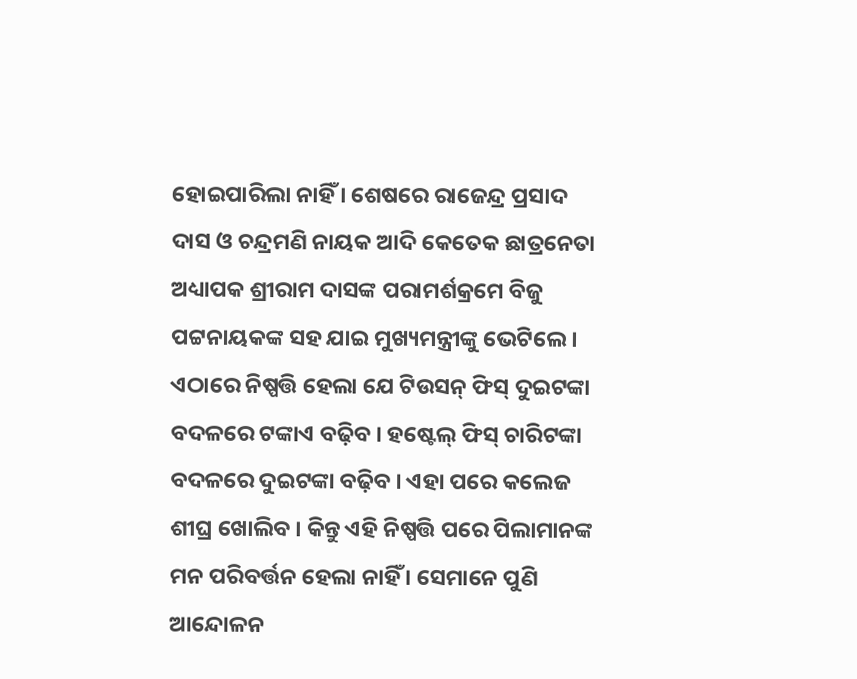ହୋଇପାରିଲା ନାହିଁ । ଶେଷରେ ରାଜେନ୍ଦ୍ର ପ୍ରସାଦ ଦାସ ଓ ଚନ୍ଦ୍ରମଣି ନାୟକ ଆଦି କେତେକ ଛାତ୍ରନେତା ଅଧ୍ୟାପକ ଶ୍ରୀରାମ ଦାସଙ୍କ ପରାମର୍ଶକ୍ରମେ ବିଜୁ ପଟ୍ଟନାୟକଙ୍କ ସହ ଯାଇ ମୁଖ୍ୟମନ୍ତ୍ରୀଙ୍କୁ ଭେଟିଲେ । ଏଠାରେ ନିଷ୍ପତ୍ତି ହେଲା ଯେ ଟିଉସନ୍ ଫିସ୍ ଦୁଇଟଙ୍କା ବଦଳରେ ଟଙ୍କାଏ ବଢ଼ିବ । ହଷ୍ଟେଲ୍ ଫିସ୍ ଚାରିଟଙ୍କା ବଦଳରେ ଦୁଇଟଙ୍କା ବଢ଼ିବ । ଏହା ପରେ କଲେଜ ଶୀଘ୍ର ଖୋଲିବ । କିନ୍ତୁ ଏହି ନିଷ୍ପତ୍ତି ପରେ ପିଲାମାନଙ୍କ ମନ ପରିବର୍ତ୍ତନ ହେଲା ନାହିଁ । ସେମାନେ ପୁଣି ଆନ୍ଦୋଳନ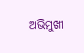ଅଭିମୁଖୀ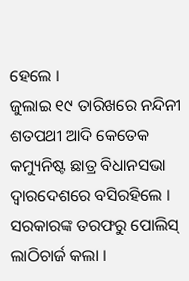ହେଲେ ।
ଜୁଲାଇ ୧୯ ତାରିଖରେ ନନ୍ଦିନୀ ଶତପଥୀ ଆଦି କେତେକ କମ୍ୟୁନିଷ୍ଟ ଛାତ୍ର ବିଧାନସଭା ଦ୍ୱାରଦେଶରେ ବସିରହିଲେ । ସରକାରଙ୍କ ତରଫରୁ ପୋଲିସ୍ ଲାଠିଚାର୍ଜ କଲା ।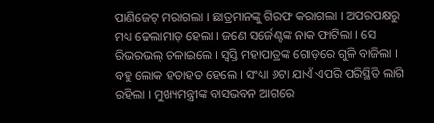ପାଣିଜେଟ୍ ମରାଗଲା । ଛାତ୍ରମାନଙ୍କୁ ଗିରଫ କରାଗଲା । ଅପରପକ୍ଷରୁ ମଧ୍ୟ ଢେଲାମାଡ଼ ହେଲା । ଜଣେ ସର୍ଜେଣ୍ଟଙ୍କ ନାକ ଫାଟିଲା । ସେ ରିଭରଭଲ୍ ଚଳାଇଲେ । ସ୍ୱସ୍ତି ମହାପାତ୍ରଙ୍କ ଗୋଡ଼ରେ ଗୁଳି ବାଜିଲା । ବହୁ ଲୋକ ହତାହତ ହେଲେ । ସଂଧ୍ୟା ୬ଟା ଯାଏଁ ଏପରି ପରିସ୍ଥିତି ଲାଗି ରହିଲା । ମୁଖ୍ୟମନ୍ତ୍ରୀଙ୍କ ବାସଭବନ ଆଗରେ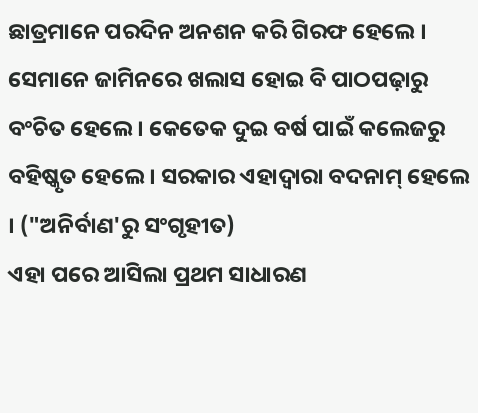ଛାତ୍ରମାନେ ପରଦିନ ଅନଶନ କରି ଗିରଫ ହେଲେ । ସେମାନେ ଜାମିନରେ ଖଲାସ ହୋଇ ବି ପାଠପଢ଼ାରୁ ବଂଚିତ ହେଲେ । କେତେକ ଦୁଇ ବର୍ଷ ପାଇଁ କଲେଜରୁ ବହିଷ୍କୃତ ହେଲେ । ସରକାର ଏହାଦ୍ୱାରା ବଦନାମ୍ ହେଲେ । ("ଅନିର୍ବାଣ'ରୁ ସଂଗୃହୀତ)
ଏହା ପରେ ଆସିଲା ପ୍ରଥମ ସାଧାରଣ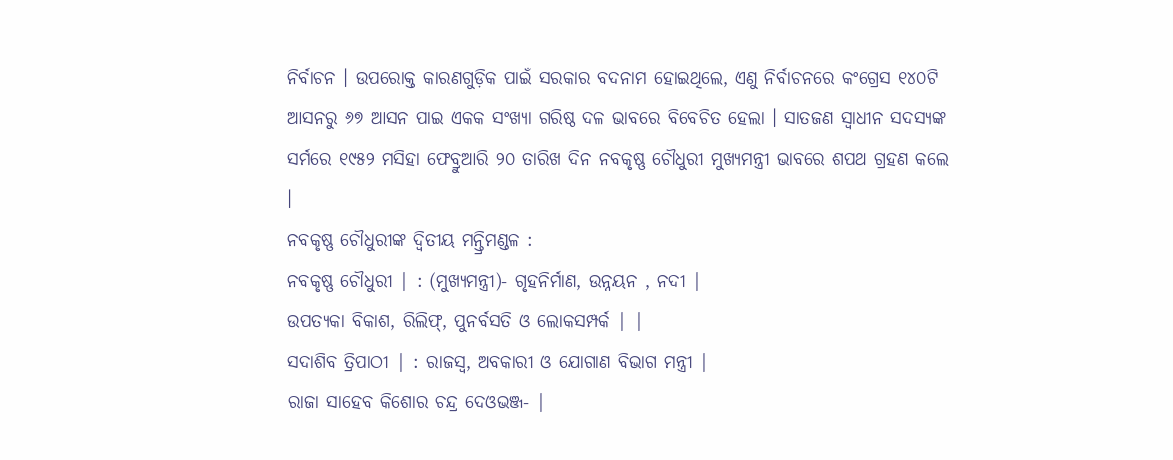ନିର୍ବାଚନ । ଉପରୋକ୍ତ କାରଣଗୁଡ଼ିକ ପାଇଁ ସରକାର ବଦନାମ ହୋଇଥିଲେ, ଏଣୁ ନିର୍ବାଚନରେ କଂଗ୍ରେସ ୧୪୦ଟି ଆସନରୁ ୬୭ ଆସନ ପାଇ ଏକକ ସଂଖ୍ୟା ଗରିଷ୍ଠ ଦଳ ଭାବରେ ବିବେଚିତ ହେଲା । ସାତଜଣ ସ୍ୱାଧୀନ ସଦସ୍ୟଙ୍କ ସର୍ମରେ ୧୯୫୨ ମସିହା ଫେବ୍ରୁଆରି ୨୦ ତାରିଖ ଦିନ ନବକୃଷ୍ଣ ଚୌଧୁରୀ ମୁଖ୍ୟମନ୍ତ୍ରୀ ଭାବରେ ଶପଥ ଗ୍ରହଣ କଲେ ।
ନବକୃଷ୍ଣ ଚୌଧୁରୀଙ୍କ ଦ୍ୱିତୀୟ ମନ୍ତ୍ରିମଣ୍ଡଳ :
ନବକୃଷ୍ଣ ଚୌଧୁରୀ | : (ମୁଖ୍ୟମନ୍ତ୍ରୀ)- ଗୃହନିର୍ମାଣ, ଉନ୍ନୟନ , ନଦୀ |
ଉପତ୍ୟକା ବିକାଶ, ରିଲିଫ୍, ପୁନର୍ବସତି ଓ ଲୋକସମ୍ପର୍କ | |
ସଦାଶିବ ତ୍ରିପାଠୀ | : ରାଜସ୍ୱ, ଅବକାରୀ ଓ ଯୋଗାଣ ବିଭାଗ ମନ୍ତ୍ରୀ |
ରାଜା ସାହେବ କିଶୋର ଚନ୍ଦ୍ର ଦେଓଭଞ୍ଜ- |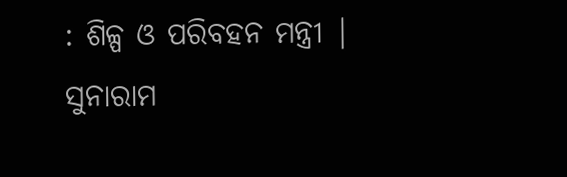: ଶିଳ୍ପ ଓ ପରିବହନ ମନ୍ତ୍ରୀ |
ସୁନାରାମ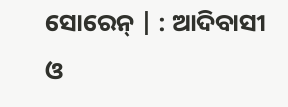ସୋରେନ୍ | : ଆଦିବାସୀ ଓ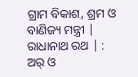ଗ୍ରାମ ବିକାଶ, ଶ୍ରମ ଓ ବାଣିଜ୍ୟ ମନ୍ତ୍ରୀ |
ରାଧାନାଥ ରଥ | : ଅର୍ ଓ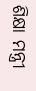ଶିକ୍ଷା ମନ୍ତ୍ରୀ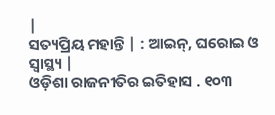|
ସତ୍ୟପ୍ରିୟ ମହାନ୍ତି | : ଆଇନ୍, ଘରୋଇ ଓ ସ୍ୱାସ୍ଥ୍ୟ |
ଓଡ଼ିଶା ରାଜନୀତିର ଇତିହାସ . ୧୦୩